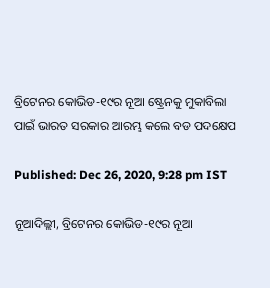ବ୍ରିଟେନର କୋଭିଡ-୧୯ର ନୂଆ ଷ୍ଟ୍ରେନକୁ ମୁକାବିଲା ପାଇଁ ଭାରତ ସରକାର ଆରମ୍ଭ କଲେ ବଡ ପଦକ୍ଷେପ

Published: Dec 26, 2020, 9:28 pm IST

ନୂଆଦିଲ୍ଲୀ, ବ୍ରିଟେନର କୋଭିଡ-୧୯ର ନୂଆ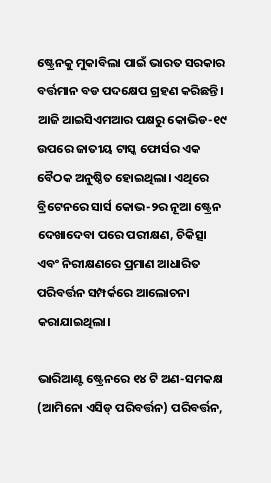ଷ୍ଟ୍ରେନକୁ ମୁକାବିଲା ପାଇଁ ଭାରତ ସରକାର ବର୍ତ୍ତମାନ ବଡ ପଦକ୍ଷେପ ଗ୍ରହଣ କରିଛନ୍ତି। ଆଜି ଆଇସିଏମଆର ପକ୍ଷରୁ କୋଭିଡ-୧୯ ଉପରେ ଜାତୀୟ ଟାସ୍କ ଫୋର୍ସର ଏକ ବୈଠକ ଅନୁଷ୍ଠିତ ହୋଇଥିଲା। ଏଥିରେ ବ୍ରିଟେନରେ ସାର୍ସ କୋଭ-୨ର ନୂଆ ଷ୍ଟ୍ରେନ ଦେଖାଦେବା ପରେ ପରୀକ୍ଷଣ, ଚିକିତ୍ସା ଏବଂ ନିରୀକ୍ଷଣରେ ପ୍ରମାଣ ଆଧାରିତ ପରିବର୍ତ୍ତନ ସମ୍ପର୍କରେ ଆଲୋଚନା କରାଯାଇଥିଲା।

ଭାରିଆଣ୍ଟ ଷ୍ଟ୍ରେନରେ ୧୪ ଟି ଅଣ-ସମକକ୍ଷ (ଆମିନୋ ଏସିଡ୍ ପରିବର୍ତ୍ତନ) ପରିବର୍ତ୍ତନ,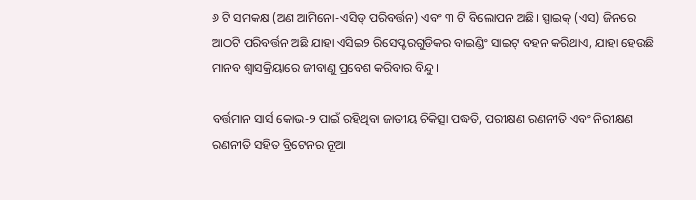୬ ଟି ସମକକ୍ଷ (ଅଣ ଆମିନୋ-ଏସିଡ୍ ପରିବର୍ତ୍ତନ) ଏବଂ ୩ ଟି ବିଲୋପନ ଅଛି। ସ୍ପାଇକ୍ (ଏସ) ଜିନରେ ଆଠଟି ପରିବର୍ତ୍ତନ ଅଛି ଯାହା ଏସିଇ୨ ରିସେପ୍ଟରଗୁଡିକର ବାଇଣ୍ଡିଂ ସାଇଟ୍ ବହନ କରିଥାଏ, ଯାହା ହେଉଛି ମାନବ ଶ୍ୱାସକ୍ରିୟାରେ ଜୀବାଣୁ ପ୍ରବେଶ କରିବାର ବିନ୍ଦୁ।

ବର୍ତ୍ତମାନ ସାର୍ସ କୋଭ-୨ ପାଇଁ ରହିଥିବା ଜାତୀୟ ଚିକିତ୍ସା ପଦ୍ଧତି, ପରୀକ୍ଷଣ ରଣନୀତି ଏବଂ ନିରୀକ୍ଷଣ ରଣନୀତି ସହିତ ବ୍ରିଟେନର ନୂଆ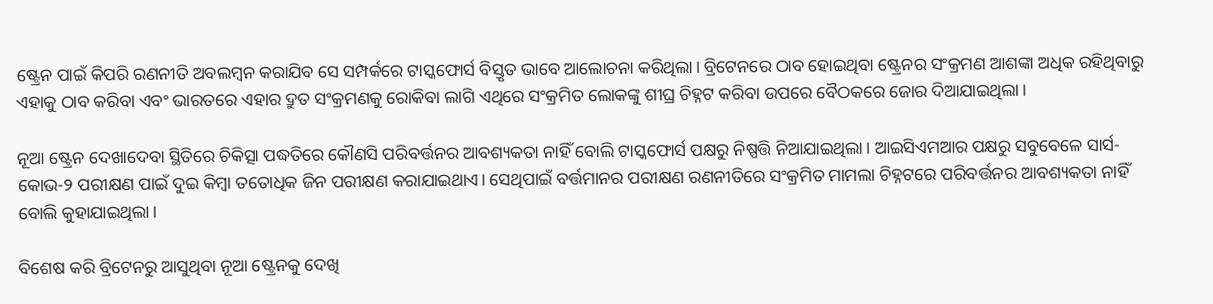ଷ୍ଟ୍ରେନ ପାଇଁ କିପରି ରଣନୀତି ଅବଲମ୍ବନ କରାଯିବ ସେ ସମ୍ପର୍କରେ ଟାସ୍କଫୋର୍ସ ବିସ୍ତୃତ ଭାବେ ଆଲୋଚନା କରିଥିଲା। ବ୍ରିଟେନରେ ଠାବ ହୋଇଥିବା ଷ୍ଟ୍ରେନର ସଂକ୍ରମଣ ଆଶଙ୍କା ଅଧିକ ରହିଥିବାରୁ ଏହାକୁ ଠାବ କରିବା ଏବଂ ଭାରତରେ ଏହାର ଦ୍ରୁତ ସଂକ୍ରମଣକୁ ରୋକିବା ଲାଗି ଏଥିରେ ସଂକ୍ରମିତ ଲୋକଙ୍କୁ ଶୀଘ୍ର ଚିହ୍ନଟ କରିବା ଉପରେ ବୈଠକରେ ଜୋର ଦିଆଯାଇଥିଲା।

ନୂଆ ଷ୍ଟ୍ରେନ ଦେଖାଦେବା ସ୍ଥିତିରେ ଚିକିତ୍ସା ପଦ୍ଧତିରେ କୌଣସି ପରିବର୍ତ୍ତନର ଆବଶ୍ୟକତା ନାହିଁ ବୋଲି ଟାସ୍କଫୋର୍ସ ପକ୍ଷରୁ ନିଷ୍ପତ୍ତି ନିଆଯାଇଥିଲା। ଆଇସିଏମଆର ପକ୍ଷରୁ ସବୁବେଳେ ସାର୍ସ-କୋଭ-୨ ପରୀକ୍ଷଣ ପାଇଁ ଦୁଇ କିମ୍ବା ତତୋଧିକ ଜିନ ପରୀକ୍ଷଣ କରାଯାଇଥାଏ। ସେଥିପାଇଁ ବର୍ତ୍ତମାନର ପରୀକ୍ଷଣ ରଣନୀତିରେ ସଂକ୍ରମିତ ମାମଲା ଚିହ୍ନଟରେ ପରିବର୍ତ୍ତନର ଆବଶ୍ୟକତା ନାହିଁ ବୋଲି କୁହାଯାଇଥିଲା।

ବିଶେଷ କରି ବ୍ରିଟେନରୁ ଆସୁଥିବା ନୂଆ ଷ୍ଟ୍ରେନକୁ ଦେଖି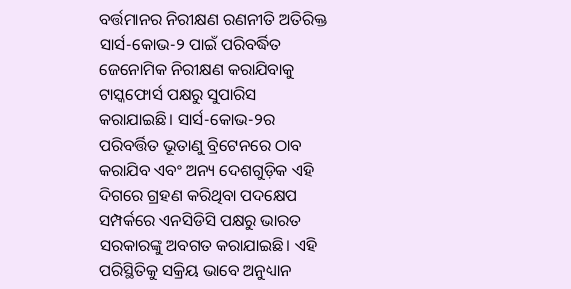ବର୍ତ୍ତମାନର ନିରୀକ୍ଷଣ ରଣନୀତି ଅତିରିକ୍ତ ସାର୍ସ-କୋଭ-୨ ପାଇଁ ପରିବର୍ଦ୍ଧିତ ଜେନୋମିକ ନିରୀକ୍ଷଣ କରାଯିବାକୁ ଟାସ୍କଫୋର୍ସ ପକ୍ଷରୁ ସୁପାରିସ କରାଯାଇଛି। ସାର୍ସ-କୋଭ-୨ର ପରିବର୍ତ୍ତିତ ଭୂତାଣୁ ବ୍ରିଟେନରେ ଠାବ କରାଯିବ ଏବଂ ଅନ୍ୟ ଦେଶଗୁଡ଼ିକ ଏହି ଦିଗରେ ଗ୍ରହଣ କରିଥିବା ପଦକ୍ଷେପ ସମ୍ପର୍କରେ ଏନସିଡିସି ପକ୍ଷରୁ ଭାରତ ସରକାରଙ୍କୁ ଅବଗତ କରାଯାଇଛି। ଏହି ପରିସ୍ଥିତିକୁ ସକ୍ରିୟ ଭାବେ ଅନୁଧ୍ୟାନ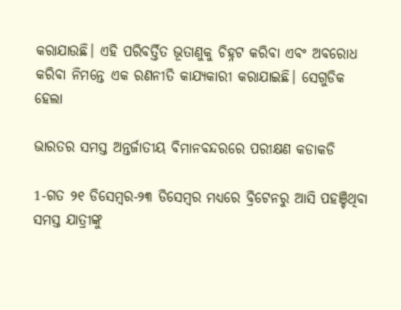କରାଯାଉଛି। ଏହି ପରିବର୍ତ୍ତିତ ଭୂତାଣୁକୁ ଚିହ୍ନଟ କରିବା ଏବଂ ଅବରୋଧ କରିବା ନିମନ୍ତେ ଏକ ରଣନୀତି କାଯ୍ୟକାରୀ କରାଯାଇଛି। ସେଗୁଡିକ ହେଲା

ଭାରତର ସମସ୍ତ ଅନ୍ତର୍ଜାତୀୟ ବିମାନବନ୍ଦରରେ ପରୀକ୍ଷଣ କଡାକଡି

1-ଗତ ୨୧ ଡିସେମ୍ବର-୨୩ ଡିସେମ୍ବର ମଧ୍ୟରେ ବ୍ରିଟେନରୁ ଆସି ପହଞ୍ଚିଥିବା ସମସ୍ତ ଯାତ୍ରୀଙ୍କୁ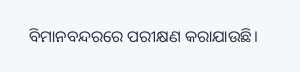ବିମାନବନ୍ଦରରେ ପରୀକ୍ଷଣ କରାଯାଉଛି।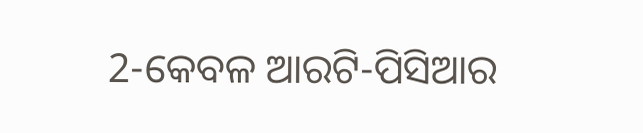2-କେବଳ ଆରଟି-ପିସିଆର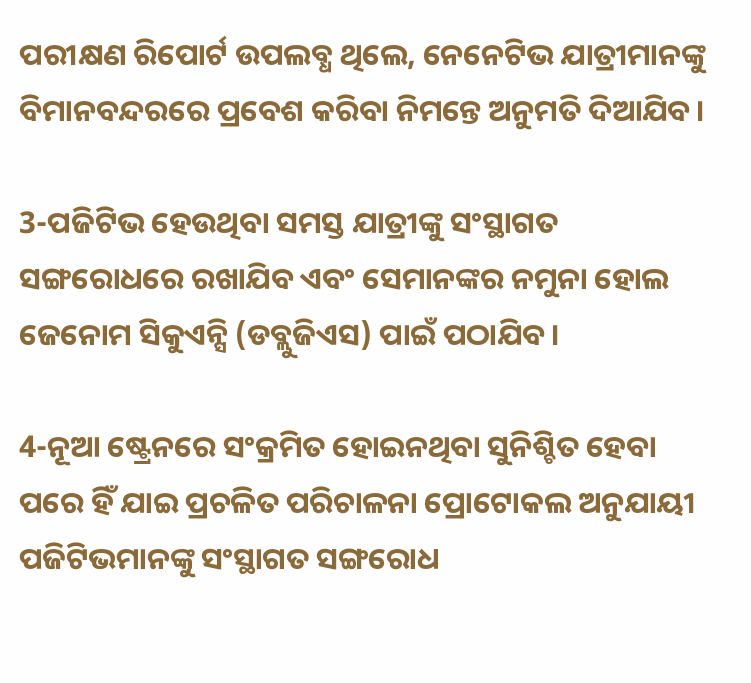ପରୀକ୍ଷଣ ରିପୋର୍ଟ ଉପଲବ୍ଧ ଥିଲେ, ନେନେଟିଭ ଯାତ୍ରୀମାନଙ୍କୁ ବିମାନବନ୍ଦରରେ ପ୍ରବେଶ କରିବା ନିମନ୍ତେ ଅନୁମତି ଦିଆଯିବ।

3-ପଜିଟିଭ ହେଉଥିବା ସମସ୍ତ ଯାତ୍ରୀଙ୍କୁ ସଂସ୍ଥାଗତ ସଙ୍ଗରୋଧରେ ରଖାଯିବ ଏବଂ ସେମାନଙ୍କର ନମୁନା ହୋଲ ଜେନୋମ ସିକୁଏନ୍ସି (ଡବ୍ଲୁଜିଏସ) ପାଇଁ ପଠାଯିବ।

4-ନୂଆ ଷ୍ଟ୍ରେନରେ ସଂକ୍ରମିତ ହୋଇନଥିବା ସୁନିଶ୍ଚିତ ହେବା ପରେ ହିଁ ଯାଇ ପ୍ରଚଳିତ ପରିଚାଳନା ପ୍ରୋଟୋକଲ ଅନୁଯାୟୀ ପଜିଟିଭମାନଙ୍କୁ ସଂସ୍ଥାଗତ ସଙ୍ଗରୋଧ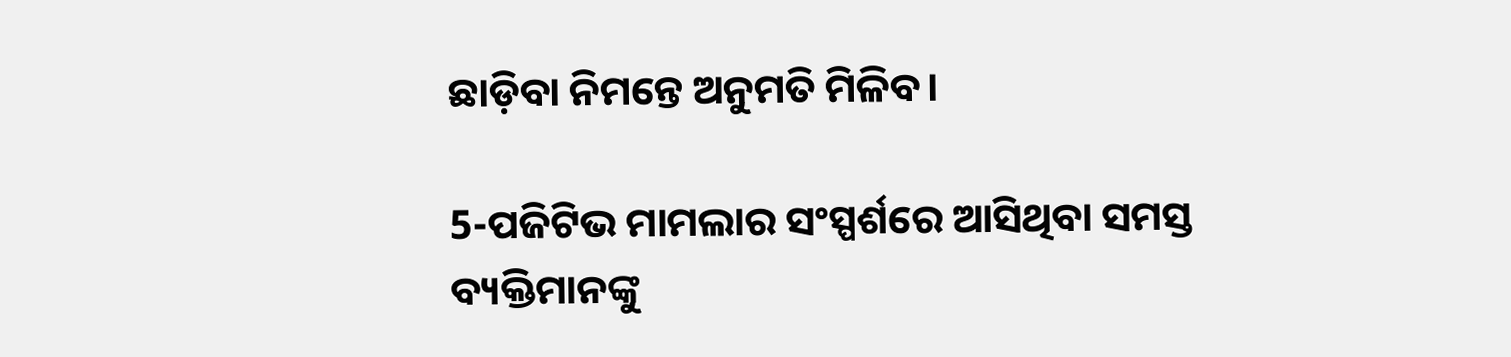ଛାଡ଼ିବା ନିମନ୍ତେ ଅନୁମତି ମିଳିବ।

5-ପଜିଟିଭ ମାମଲାର ସଂସ୍ପର୍ଶରେ ଆସିଥିବା ସମସ୍ତ ବ୍ୟକ୍ତିମାନଙ୍କୁ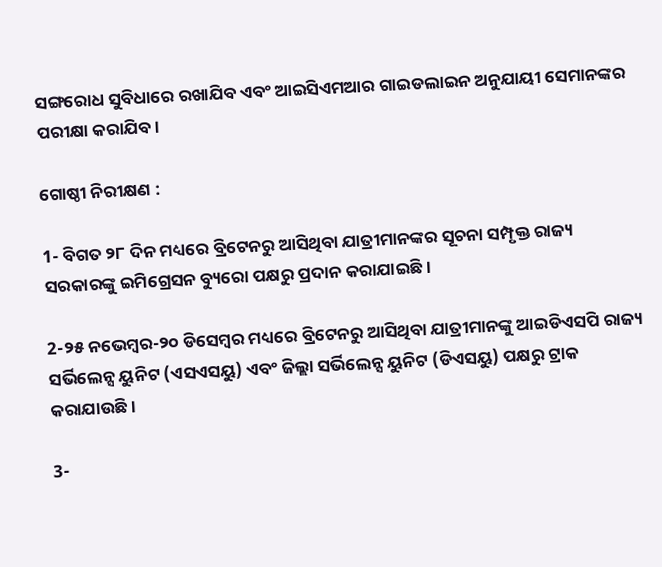ସଙ୍ଗରୋଧ ସୁବିଧାରେ ରଖାଯିବ ଏବଂ ଆଇସିଏମଆର ଗାଇଡଲାଇନ ଅନୁଯାୟୀ ସେମାନଙ୍କର ପରୀକ୍ଷା କରାଯିବ।

ଗୋଷ୍ଠୀ ନିରୀକ୍ଷଣ :

1- ବିଗତ ୨୮ ଦିନ ମଧ୍ୟରେ ବ୍ରିଟେନରୁ ଆସିଥିବା ଯାତ୍ରୀମାନଙ୍କର ସୂଚନା ସମ୍ପୃକ୍ତ ରାଜ୍ୟ ସରକାରଙ୍କୁ ଇମିଗ୍ରେସନ ବ୍ୟୁରୋ ପକ୍ଷରୁ ପ୍ରଦାନ କରାଯାଇଛି।

2-୨୫ ନଭେମ୍ବର-୨୦ ଡିସେମ୍ବର ମଧ୍ୟରେ ବ୍ରିଟେନରୁ ଆସିଥିବା ଯାତ୍ରୀମାନଙ୍କୁ ଆଇଡିଏସପି ରାଜ୍ୟ ସର୍ଭିଲେନ୍ସ ୟୁନିଟ (ଏସଏସୟୁ) ଏବଂ ଜିଲ୍ଲା ସର୍ଭିଲେନ୍ସ ୟୁନିଟ (ଡିଏସୟୁ) ପକ୍ଷରୁ ଟ୍ରାକ କରାଯାଉଛି।

3-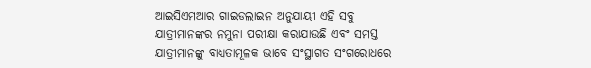ଆଇସିଏମଆର ଗାଇଡଲାଇନ ଅନୁଯାୟୀ ଏହି ସବୁ ଯାତ୍ରୀମାନଙ୍କର ନମୁନା ପରୀକ୍ଷା କରାଯାଉଛି ଏବଂ ସମସ୍ତ ଯାତ୍ରୀମାନଙ୍କୁ ବାଧ୍ୟତାମୂଳକ ଭାବେ ସଂସ୍ଥାଗତ ସଂଗରୋଧରେ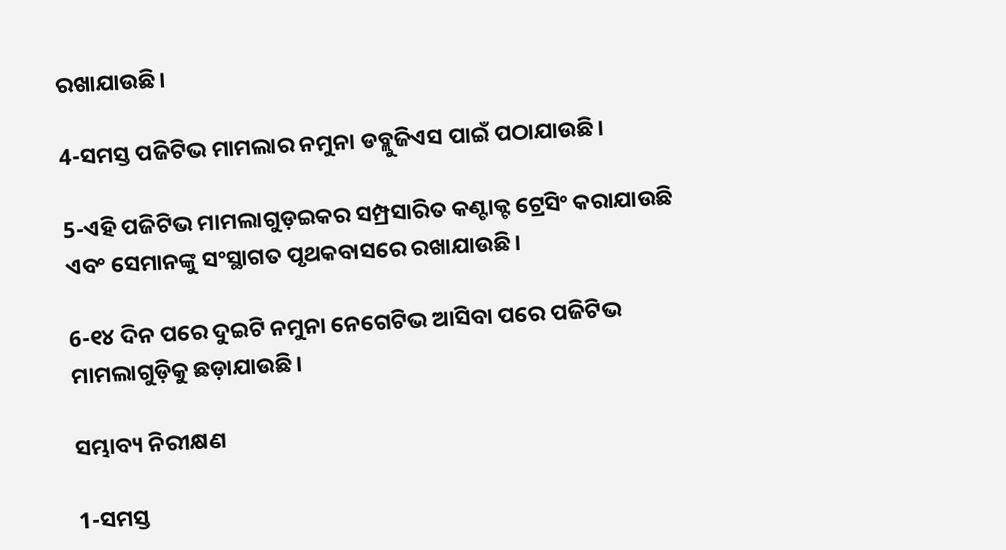ରଖାଯାଉଛି।

4-ସମସ୍ତ ପଜିଟିଭ ମାମଲାର ନମୁନା ଡବ୍ଲୁଜିଏସ ପାଇଁ ପଠାଯାଉଛି।

5-ଏହି ପଜିଟିଭ ମାମଲାଗୁଡ଼ଇକର ସମ୍ପ୍ରସାରିତ କଣ୍ଟାକ୍ଟ ଟ୍ରେସିଂ କରାଯାଉଛି ଏବଂ ସେମାନଙ୍କୁ ସଂସ୍ଥାଗତ ପୃଥକବାସରେ ରଖାଯାଉଛି।

6-୧୪ ଦିନ ପରେ ଦୁଇଟି ନମୁନା ନେଗେଟିଭ ଆସିବା ପରେ ପଜିଟିଭ ମାମଲାଗୁଡ଼ିକୁ ଛଡ଼ାଯାଉଛି।

ସମ୍ଭାବ୍ୟ ନିରୀକ୍ଷଣ

1-ସମସ୍ତ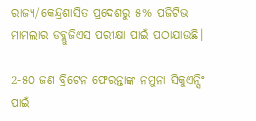ରାଜ୍ୟ/କେନ୍ଦ୍ରଶାସିତ ପ୍ରଦେଶରୁ ୫% ପଜିଟିଭ ମାମଲାର ଡବ୍ଲୁଜିଏସ ପରୀକ୍ଷା ପାଇଁ ପଠାଯାଉଛି।

2-୫୦ ଜଣ ବ୍ରିଟେନ ଫେରନ୍ତାଙ୍କ ନମୁନା ସିକୁଏନ୍ସିଂ ପାଇଁ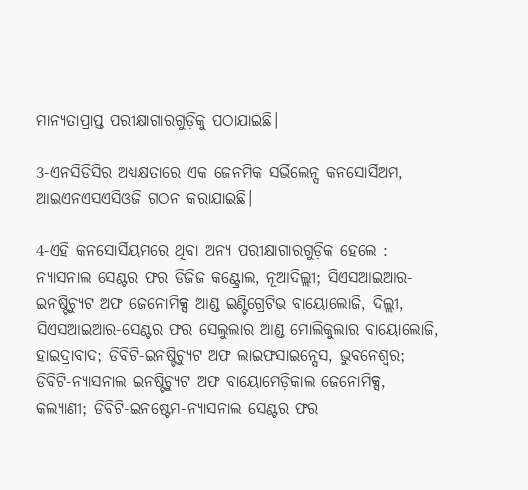ମାନ୍ୟତାପ୍ରାପ୍ତ ପରୀକ୍ଷାଗାରଗୁଡ଼ିକୁ ପଠାଯାଇଛି।

3-ଏନସିଡିସିର ଅଧ୍ୟକ୍ଷତାରେ ଏକ ଜେନମିକ ସର୍ଭିଲେନ୍ସ କନସୋର୍ସିଅମ, ଆଇଏନଏସଏସିଓଜି ଗଠନ କରାଯାଇଛି।

4-ଏହି କନସୋର୍ସିୟମରେ ଥିବା ଅନ୍ୟ ପରୀକ୍ଷାଗାରଗୁଡ଼ିକ ହେଲେ : ନ୍ୟାସନାଲ ସେଣ୍ଟର ଫର ଡିଜିଜ କଣ୍ଟ୍ରୋଲ, ନୂଆଦିଲ୍ଲୀ; ସିଏସଆଇଆର-ଇନଷ୍ଟିଚ୍ୟୁଟ ଅଫ ଜେନୋମିକ୍ସ ଆଣ୍ଡ ଇଣ୍ଟିଗ୍ରେଟିଭ ବାୟୋଲୋଜି, ଦିଲ୍ଲୀ, ସିଏସଆଇଆର-ସେଣ୍ଟର ଫର ସେଲୁଲାର ଆଣ୍ଡ ମୋଲିକୁଲାର ବାୟୋଲୋଜି, ହାଇଦ୍ରାବାଦ; ଡିବିଟି-ଇନଷ୍ଟିଚ୍ୟୁଟ ଅଫ ଲାଇଫସାଇନ୍ସେସ, ଭୁବନେଶ୍ୱର; ଡିବିଟି-ନ୍ୟାସନାଲ ଇନଷ୍ଟିଚ୍ୟୁଟ ଅଫ ବାୟୋମେଡ଼ିକାଲ ଜେନୋମିକ୍ସ, କଲ୍ୟାଣୀ; ଡିବିଟି-ଇନଷ୍ଟେମ-ନ୍ୟାସନାଲ ସେଣ୍ଟର ଫର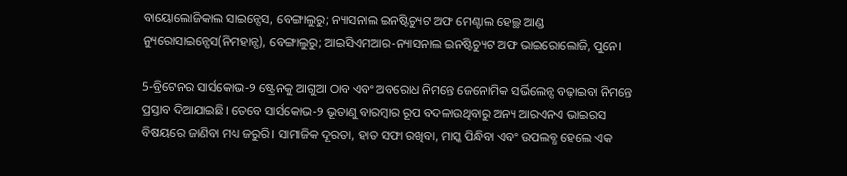ବାୟୋଲୋଜିକାଲ ସାଇନ୍ସେସ, ବେଙ୍ଗାଲୁରୁ; ନ୍ୟାସନାଲ ଇନଷ୍ଟିଚ୍ୟୁଟ ଅଫ ମେଣ୍ଟାଲ ହେଲ୍ଥ ଆଣ୍ଡ ନ୍ୟୁରୋସାଇନ୍ସେସ(ନିମହାନ୍ସ), ବେଙ୍ଗାଲୁରୁ; ଆଇସିଏମଆର-ନ୍ୟାସନାଲ ଇନଷ୍ଟିଚ୍ୟୁଟ ଅଫ ଭାଇରୋଲୋଜି, ପୁନେ।

5-ବ୍ରିଟେନର ସାର୍ସକୋଭ-୨ ଷ୍ଟ୍ରେନକୁ ଆଗୁଆ ଠାବ ଏବଂ ଅବରୋଧ ନିମନ୍ତେ ଜେନୋମିକ ସର୍ଭିଲେନ୍ସ ବଢ଼ାଇବା ନିମନ୍ତେ ପ୍ରସ୍ତାବ ଦିଆଯାଇଛି। ତେବେ ସାର୍ସକୋଭ-୨ ଭୂତାଣୁ ବାରମ୍ବାର ରୂପ ବଦଳାଉଥିବାରୁ ଅନ୍ୟ ଆରଏନଏ ଭାଇରସ ବିଷୟରେ ଜାଣିବା ମଧ୍ୟ ଜରୁରି। ସାମାଜିକ ଦୂରତା, ହାତ ସଫା ରଖିବା, ମାସ୍କ ପିନ୍ଧିବା ଏବଂ ଉପଲବ୍ଧ ହେଲେ ଏକ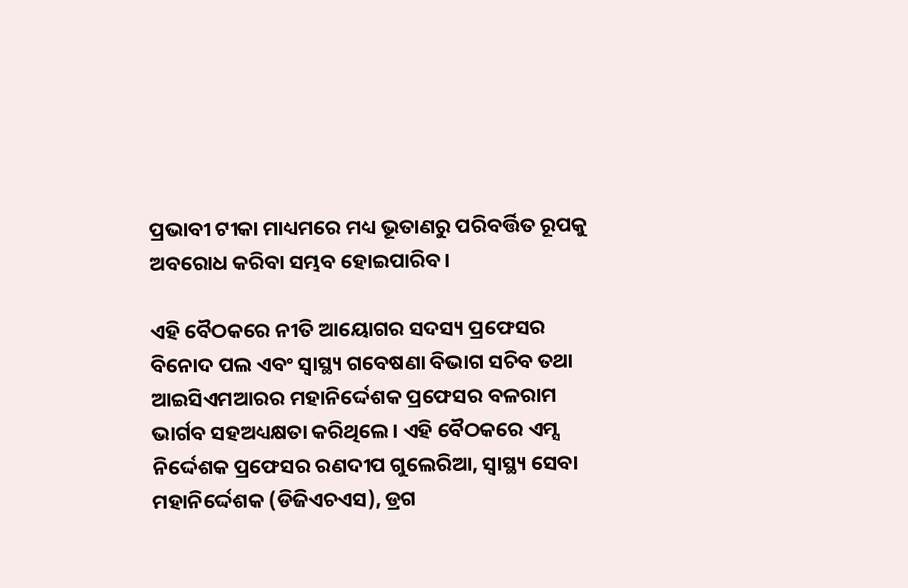ପ୍ରଭାବୀ ଟୀକା ମାଧ୍ୟମରେ ମଧ୍ୟ ଭୂତାଣରୁ ପରିବର୍ତ୍ତିତ ରୂପକୁ ଅବରୋଧ କରିବା ସମ୍ଭବ ହୋଇପାରିବ।

ଏହି ବୈଠକରେ ନୀତି ଆୟୋଗର ସଦସ୍ୟ ପ୍ରଫେସର ବିନୋଦ ପଲ ଏବଂ ସ୍ୱାସ୍ଥ୍ୟ ଗବେଷଣା ବିଭାଗ ସଚିବ ତଥା ଆଇସିଏମଆରର ମହାନିର୍ଦ୍ଦେଶକ ପ୍ରଫେସର ବଳରାମ ଭାର୍ଗବ ସହଅଧ୍ୟକ୍ଷତା କରିଥିଲେ। ଏହି ବୈଠକରେ ଏମ୍ସ ନିର୍ଦ୍ଦେଶକ ପ୍ରଫେସର ରଣଦୀପ ଗୁଲେରିଆ, ସ୍ୱାସ୍ଥ୍ୟ ସେବା ମହାନିର୍ଦ୍ଦେଶକ (ଡିଜିଏଚଏସ), ଡ୍ରଗ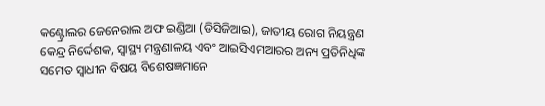କଣ୍ଟ୍ରୋଲର ଜେନେରାଲ ଅଫ ଇଣ୍ଡିଆ (ଡିସିଜିଆଇ), ଜାତୀୟ ରୋଗ ନିୟନ୍ତ୍ରଣ କେନ୍ଦ୍ର ନିର୍ଦ୍ଦେଶକ, ସ୍ୱାସ୍ଥ୍ୟ ମନ୍ତ୍ରଣାଳୟ ଏବଂ ଆଇସିଏମଆରର ଅନ୍ୟ ପ୍ରତିନିଧିଙ୍କ ସମେତ ସ୍ୱାଧୀନ ବିଷୟ ବିଶେଷଜ୍ଞମାନେ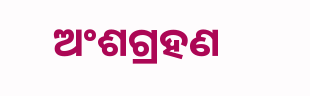ଅଂଶଗ୍ରହଣ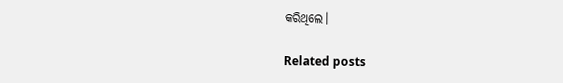କରିଥିଲେ।

Related posts